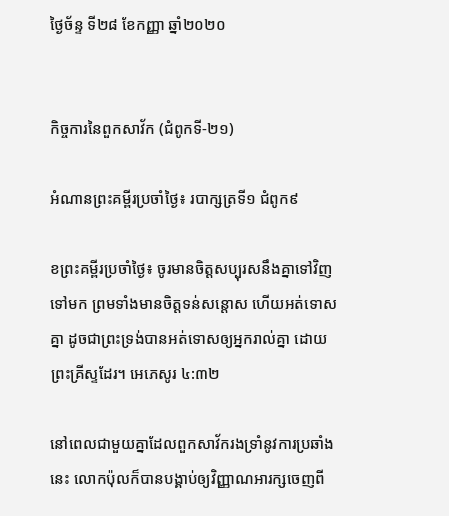ថ្ងៃច័ន្ទ ទី២៨ ខែកញ្ញា ឆ្នាំ២០២០


កិច្ចការនៃពួកសាវ័ក (ជំពូកទី-២១)

អំណានព្រះគម្ពីរប្រចាំថ្ងៃ៖ របាក្សត្រទី១ ជំពូក៩

ខព្រះគម្ពីរប្រចាំថ្ងៃ៖ ចូរមានចិត្តសប្បុរសនឹងគ្នាទៅវិញទៅមក ព្រមទាំងមានចិត្តទន់សន្តោស ហើយអត់ទោសគ្នា ដូចជាព្រះទ្រង់បានអត់ទោសឲ្យអ្នករាល់គ្នា ដោយព្រះគ្រីស្ទដែរ។ អេភេសូរ ៤:៣២

នៅពេលជាមួយគ្នាដែលពួកសាវ័ករងទ្រាំនូវការប្រឆាំងនេះ លោកប៉ុលក៏បានបង្គាប់ឲ្យវិញ្ញាណអារក្សចេញពី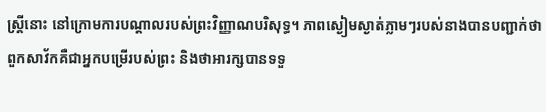ស្រ្តីនោះ នៅក្រោមការបណ្តាលរបស់ព្រះវិញ្ញាណបរិសុទ្ធ។ ភាពស្ងៀមស្ងាត់ភ្លាមៗរបស់នាងបានបញ្ជាក់ថាពួកសាវ័កគឺជាអ្នកបម្រើរបស់ព្រះ និងថាអារក្សបានទទួ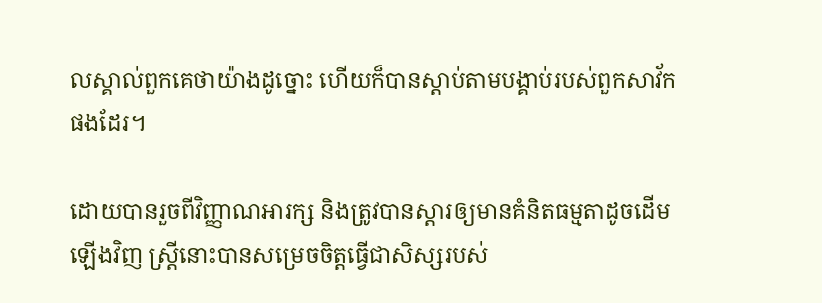លស្គាល់ពួកគេថាយ៉ាងដូច្នោះ ហើយក៏បានស្តាប់តាមបង្គាប់របស់ពួកសាវ័កផងដែរ។

ដោយបានរួចពីវិញ្ញាណអារក្ស និងត្រូវបានស្តារឲ្យមានគំនិតធម្មតាដូចដើមឡើងវិញ ស្រ្តីនោះបានសម្រេចចិត្តធ្វើជាសិស្សរបស់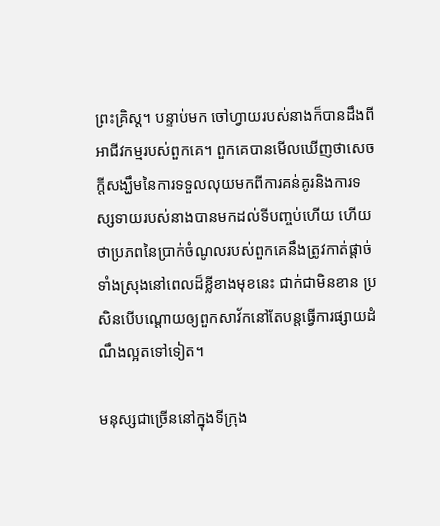ព្រះគ្រិស្ត។ បន្ទាប់មក ចៅហ្វាយរបស់នាងក៏បានដឹងពីអាជីវកម្មរបស់ពួកគេ។ ពួកគេបានមើលឃើញថាសេចក្តីសង្ឃឹមនៃការទទួលលុយមកពីការគន់គូរនិងការទស្សទាយរបស់នាងបានមកដល់ទីបញ្ចប់ហើយ ហើយថាប្រភពនៃប្រាក់ចំណូលរបស់ពួកគេនឹងត្រូវកាត់ផ្តាច់ទាំងស្រុងនៅពេលដ៏ខ្លីខាងមុខនេះ ជាក់ជាមិនខាន ប្រសិនបើបណ្តោយឲ្យពួកសាវ័កនៅតែបន្តធ្វើការផ្សាយដំណឹងល្អតទៅទៀត។

មនុស្សជាច្រើននៅក្នុងទីក្រុង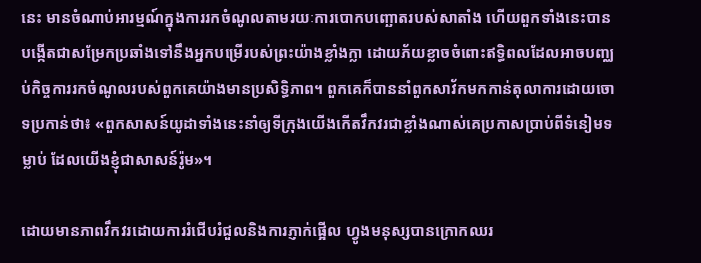នេះ មានចំណាប់អារម្មណ៍ក្នុងការរកចំណូលតាមរយៈការបោកបញ្ឆោតរបស់សាតាំង ហើយពួកទាំងនេះបានបង្កើតជាសម្រែកប្រឆាំងទៅនឹងអ្នកបម្រើរបស់ព្រះយ៉ាងខ្លាំងក្លា ដោយភ័យខ្លាចចំពោះឥទ្ធិពលដែលអាចបញ្ឈប់កិច្ចការរកចំណូលរបស់ពួកគេយ៉ាងមានប្រសិទ្ធិភាព។ ពួកគេក៏បាននាំពួកសាវ័កមកកាន់តុលាការដោយចោទប្រកាន់ថា៖ «ពួកសាសន៍យូដាទាំងនេះនាំឲ្យទីក្រុងយើងកើតវឹកវរជាខ្លាំងណាស់គេប្រកាសប្រាប់ពីទំនៀមទម្លាប់ ដែលយើងខ្ញុំជាសាសន៍រ៉ូម»។

ដោយមានភាពវឹកវរដោយការរំជើបរំជួលនិងការភ្ញាក់ផ្អើល ហ្វូងមនុស្សបានក្រោកឈរ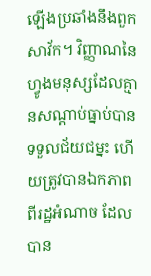ឡើងប្រឆាំងនឹងពួកសាវ័ក។ វិញ្ញាណនៃហ្វូងមនុស្សដែលគ្មានសណ្តាប់ធ្នាប់បានទទួលជ័យជម្នះ ហើយត្រូវបានឯកភាពពីរដ្ឋអំណាច ដែលបាន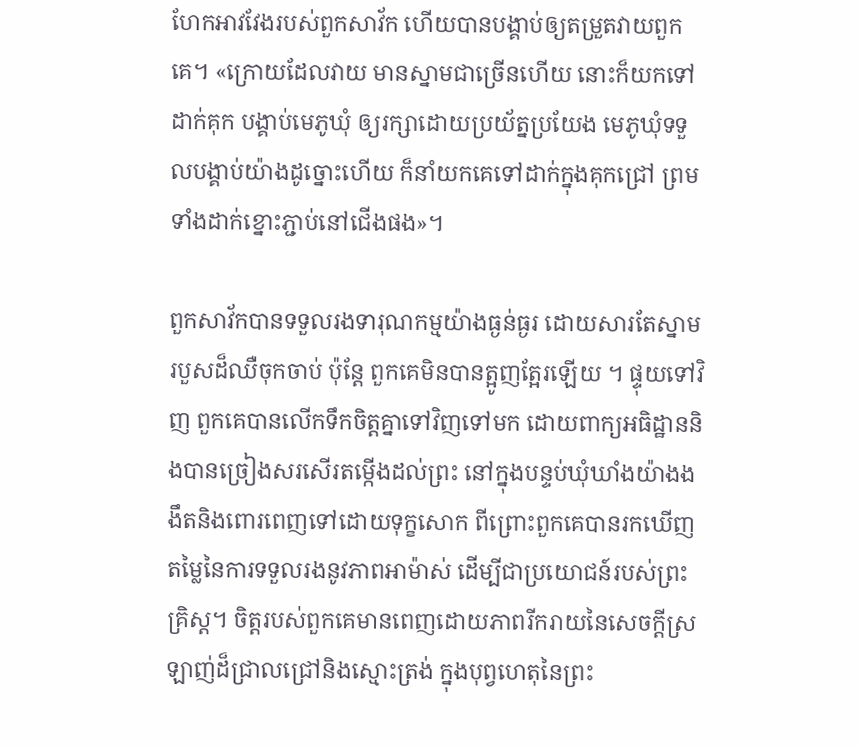ហែកអាវវែងរបស់ពួកសាវ័ក ហើយបានបង្គាប់ឲ្យតម្រួតវាយពួកគេ។ «ក្រោយដែលវាយ មានស្នាមជាច្រើនហើយ នោះក៏យកទៅដាក់គុក បង្គាប់មេភូឃុំ ឲ្យរក្សាដោយប្រយ័ត្នប្រយែង មេភូឃុំទទួលបង្គាប់យ៉ាងដូច្នោះហើយ ក៏នាំយកគេទៅដាក់ក្នុងគុកជ្រៅ ព្រមទាំងដាក់ខ្នោះភ្ជាប់នៅជើងផង»។

ពួកសាវ័កបានទទួលរងទារុណកម្មយ៉ាងធ្ងន់ធ្ងរ ដោយសារតែស្នាមរបួសដ៏ឈឺចុកចាប់ ប៉ុន្តែ ពួកគេមិនបានត្អូញត្អែរឡើយ ។ ផ្ទុយទៅវិញ ពួកគេបានលើកទឹកចិត្តគ្នាទៅវិញទៅមក ដោយពាក្យអធិដ្ឋាននិងបានច្រៀងសរសើរតម្កើងដល់ព្រះ នៅក្នុងបន្ទប់ឃុំឃាំងយ៉ាងងងឹតនិងពោរពេញទៅដោយទុក្ខសោក ពីព្រោះពួកគេបានរកឃើញតម្លៃនៃការទទួលរងនូវភាពអាម៉ាស់ ដើម្បីជាប្រយោជន៍របស់ព្រះគ្រិស្ត។ ចិត្តរបស់ពួកគេមានពេញដោយភាពរីករាយនៃសេចក្តីស្រឡាញ់ដ៏ជ្រាលជ្រៅនិងស្មោះត្រង់ ក្នុងបុព្វហេតុនៃព្រះ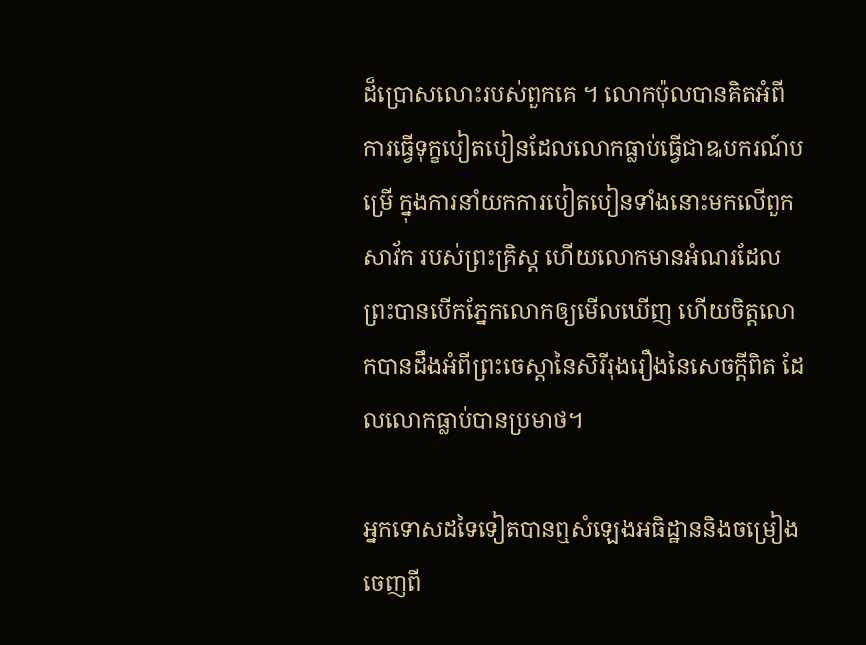ដ៏ប្រោសលោះរបស់ពួកគេ ។ លោកប៉ុលបានគិតអំពីការធ្វើទុក្ខបៀតបៀនដែលលោកធ្លាប់ធ្វើជាឩបករណ៍បម្រើ ក្នុងការនាំយកការបៀតបៀនទាំងនោះមកលើពួកសាវ័ក របស់ព្រះគ្រិស្ត ហើយលោកមានអំណរដែលព្រះបានបើកភ្នែកលោកឲ្យមើលឃើញ ហើយចិត្តលោកបានដឹងអំពីព្រះចេស្តានៃសិរីរុងរឿងនៃសេចក្តីពិត ដែលលោកធ្លាប់បានប្រមាថ។

អ្នកទោសដទៃទៀតបានឮសំឡេងអធិដ្ឋាននិងចម្រៀងចេញពី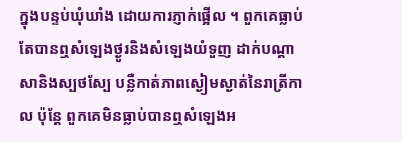ក្នុងបន្ទប់ឃុំឃាំង ដោយការភ្ញាក់ផ្អើល ។ ពួកគេធ្លាប់តែបានឮសំឡេងថ្ងូរនិងសំឡេងយំទួញ ដាក់បណ្តាសានិងស្បថស្បែ បន្លឺកាត់ភាពស្ងៀមស្ងាត់នៃរាត្រីកាល ប៉ុន្តែ ពួកគេមិនធ្លាប់បានឮសំឡេងអ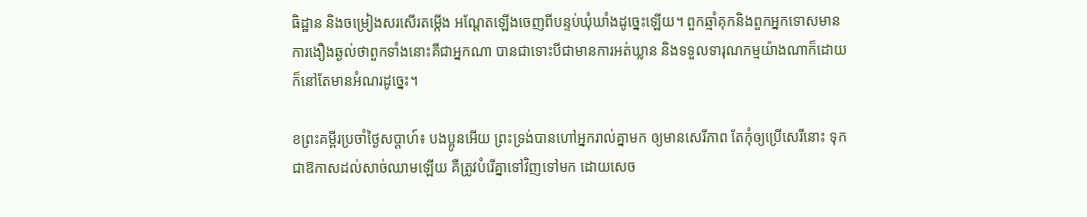ធិដ្ឋាន និងចម្រៀងសរសើរតម្កើង អណ្តែតឡើងចេញពីបន្ទប់ឃុំឃាំងដូច្នេះឡើយ។ ពួកឆ្មាំគុកនិងពួកអ្នកទោសមានការងឿងឆ្ងល់ថាពួកទាំងនោះគឺជាអ្នកណា បានជាទោះបីជាមានការអត់ឃ្លាន និងទទួលទារុណកម្មយ៉ាងណាក៏ដោយ ក៏នៅតែមានអំណរដូច្នេះ។

ខព្រះគម្ពីរប្រចាំថ្ងៃសប្តាហ៍៖ បងប្អូនអើយ ព្រះទ្រង់បានហៅអ្នករាល់គ្នាមក ឲ្យមានសេរីភាព តែកុំឲ្យប្រើសេរីនោះ ទុកជាឱកាសដល់សាច់ឈាមឡើយ គឺត្រូវបំរើគ្នាទៅវិញទៅមក ដោយសេច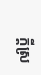ក្តីស្រ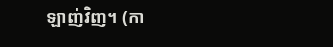ឡាញ់វិញ។ (កា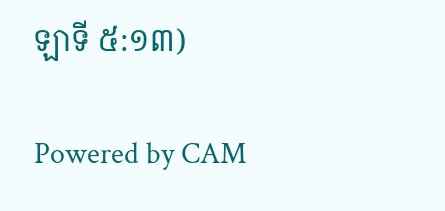ឡាទី ៥:១៣)

Powered by CAM